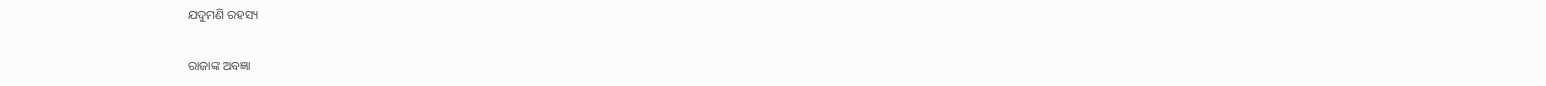ଯଦୁମଣି ରହସ୍ୟ

ରାଜାଙ୍କ ଅବଜ୍ଞା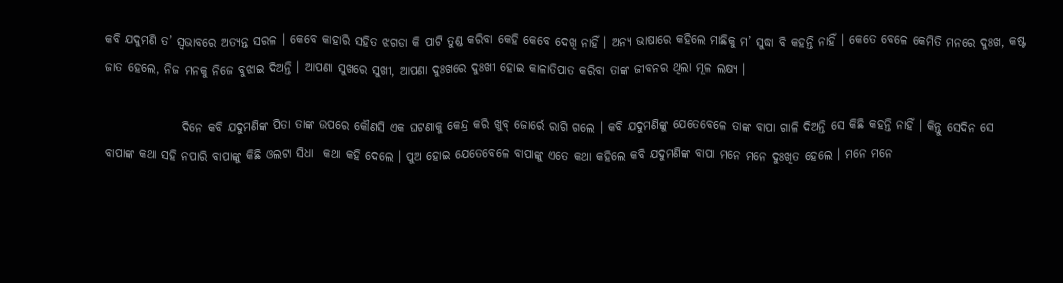କବି ଯଦୁମଣି ତ’ ସ୍ୱଭାବରେ ଅତ୍ୟନ୍ତ ସରଳ । କେବେ କାହାରି ସହିତ ଝଗଡା କି ପାଟି ତୁଣ୍ଡ କରିବା କେହି କେବେ ଦେଖି ନାହିଁ । ଅନ୍ୟ ଭାଷାରେ କହିଲେ ମାଛିକୁ ମ’ ସୁଦ୍ଧା ବି କହନ୍ତି ନାହିଁ । କେତେ ବେଳେ କେମିତି ମନରେ ଦୁଃଖ, କଷ୍ଟ ଜାତ ହେଲେ, ନିଜ ମନକୁ ନିଜେ ବୁଝାଇ ଦିଅନ୍ତି । ଆପଣା ସୁଖରେ ସୁଖୀ, ଆପଣା ଦୁଃଖରେ ଦୁଃଖୀ ହୋଇ କାଳାତିପାତ କରିବା ତାଙ୍କ ଜୀବନର ଥିଲା ମୂଳ ଲକ୍ଷ୍ୟ ।

                ଦିନେ କବି ଯଦୁମଣିଙ୍କ ପିତା ତାଙ୍କ ଉପରେ କୌଣସି ଏକ ଘଟଣାକୁ କେନ୍ଦ୍ର କରି ଖୁବ୍ ଜୋର୍ରେ ରାଗି ଗଲେ । କବି ଯଦୁମଣିଙ୍କୁ ଯେତେବେଳେ ତାଙ୍କ ବାପା ଗାଳି ଦିଅନ୍ତି ସେ କିଛି କହନ୍ତି ନାହିଁ । କିନ୍ତୁ ସେଦିନ ସେ ବାପାଙ୍କ କଥା ସହି ନପାରି ବାପାଙ୍କୁ କିଛି ଓଲଟା ସିଧା  କଥା କହି ଦେଲେ । ପୁଅ ହୋଇ ଯେତେବେଳେ ବାପାଙ୍କୁ ଏତେ କଥା କହିଲେ କବି ଯଦୁମଣିଙ୍କ ବାପା ମନେ ମନେ ଦୁଃଖିତ ହେଲେ । ମନେ ମନେ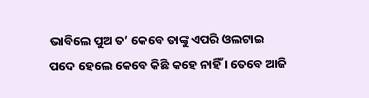ଭାବିଲେ ପୁଅ ତ’ କେବେ ତାଙ୍କୁ ଏପରି ଓଲଟାଇ ପଦେ ହେଲେ କେବେ କିଛି କହେ ନାହିଁ । ତେବେ ଆଜି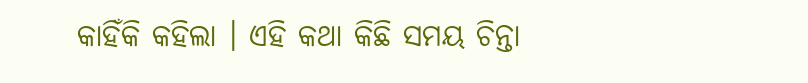କାହିଁକି କହିଲା । ଏହି କଥା କିଛି ସମୟ ଚିନ୍ତା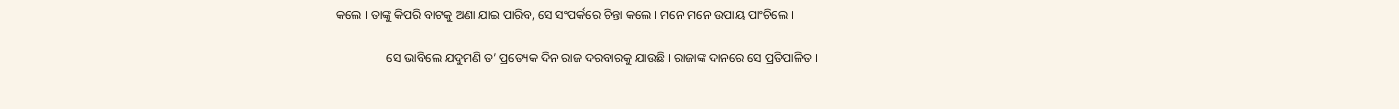କଲେ । ତାଙ୍କୁ କିପରି ବାଟକୁ ଅଣା ଯାଇ ପାରିବ, ସେ ସଂପର୍କରେ ଚିନ୍ତା କଲେ । ମନେ ମନେ ଉପାୟ ପାଂଚିଲେ ।

                ସେ ଭାବିଲେ ଯଦୁମଣି ତ’ ପ୍ରତ୍ୟେକ ଦିନ ରାଜ ଦରବାରକୁ ଯାଉଛି । ରାଜାଙ୍କ ଦାନରେ ସେ ପ୍ରତିପାଳିତ ।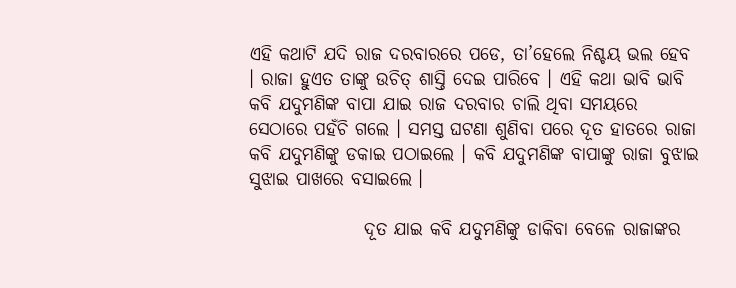ଏହି କଥାଟି ଯଦି ରାଜ ଦରବାରରେ ପଡେ, ତା’ହେଲେ ନିଶ୍ଚୟ ଭଲ ହେବ । ରାଜା ହୁଏତ ତାଙ୍କୁ ଉଚିତ୍ ଶାସ୍ତି ଦେଇ ପାରିବେ । ଏହି କଥା ଭାବି ଭାବି କବି ଯଦୁମଣିଙ୍କ ବାପା ଯାଇ ରାଜ ଦରବାର ଚାଲି ଥିବା ସମୟରେ ସେଠାରେ ପହଁଚି ଗଲେ । ସମସ୍ତ ଘଟଣା ଶୁଣିବା ପରେ ଦୂତ ହାତରେ ରାଜା କବି ଯଦୁମଣିଙ୍କୁ ଡକାଇ ପଠାଇଲେ । କବି ଯଦୁମଣିଙ୍କ ବାପାଙ୍କୁ ରାଜା ବୁଝାଇ ସୁଝାଇ ପାଖରେ ବସାଇଲେ ।

                ଦୂତ ଯାଇ କବି ଯଦୁମଣିଙ୍କୁ ଡାକିବା ବେଳେ ରାଜାଙ୍କର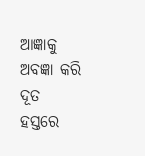ଆଜ୍ଞାକୁ ଅବଜ୍ଞା କରି ଦୂତ ହସ୍ତରେ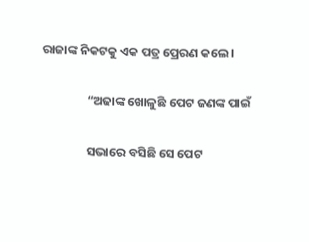ରାଜାଙ୍କ ନିକଟକୁ ଏକ ପତ୍ର ପ୍ରେରଣ କଲେ ।

                “ଅଢାଙ୍କ ଖୋଳୁଛି ପେଟ ଜଣଙ୍କ ପାଇଁ

                ସଭାରେ ବସିଛି ସେ ପେଟ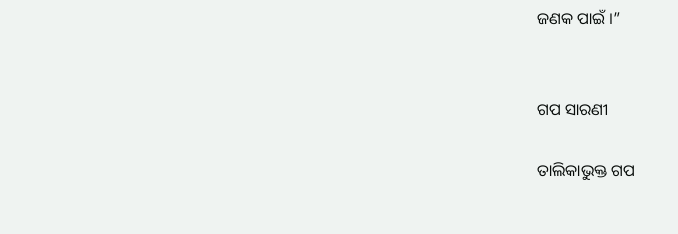ଜଣକ ପାଇଁ ।”


ଗପ ସାରଣୀ

ତାଲିକାଭୁକ୍ତ ଗପ